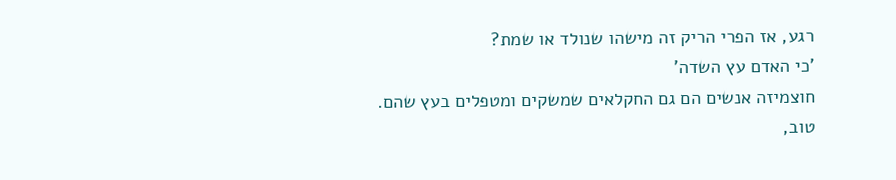רגע, אז הפרי הריק זה מישהו שנולד או שמת?
'כי האדם עץ השדה'
חוצמיזה אנשים הם גם החקלאים שמשקים ומטפלים בעץ שהם.
טוב,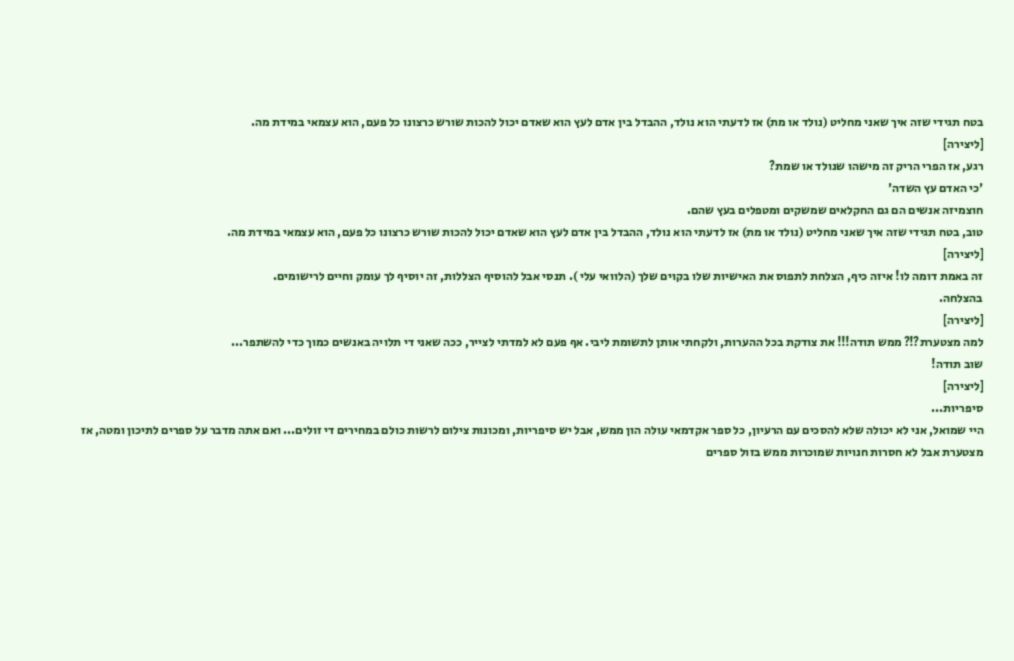בטח תגידי שזה איך שאני מחליט (נולד או מת) אז לדעתי הוא נולד, ההבדל בין אדם לעץ הוא שאדם יכול להכות שורש כרצונו כל פעם, הוא עצמאי במידת מה.
[ליצירה]
רגע, אז הפרי הריק זה מישהו שנולד או שמת?
'כי האדם עץ השדה'
חוצמיזה אנשים הם גם החקלאים שמשקים ומטפלים בעץ שהם.
טוב, בטח תגידי שזה איך שאני מחליט (נולד או מת) אז לדעתי הוא נולד, ההבדל בין אדם לעץ הוא שאדם יכול להכות שורש כרצונו כל פעם, הוא עצמאי במידת מה.
[ליצירה]
זה באמת דומה לו! איזה כיף, הצלחת לתפוס את האישיות שלו בקוים שלך (הלוואי עלי ). תנסי אבל להוסיף הצללות, זה יוסיף לך עומק וחיים לרישומים.
בהצלחה.
[ליצירה]
למה מצטערת?!? ממש תודה!!! את צודקת בכל ההערות, ולקחתי אותן לתשומת ליבי. אף פעם לא למדתי לצייר, ככה שאני די תלויה באנשים כמוך כדי להשתפר...
שוב תודה!
[ליצירה]
סיפריות...
היי שמואל, אני לא יכולה שלא להסכים עם הרעיון, כל ספר אקדמאי עולה הון ממש, אבל יש סיפריות, ומכונות צילום לרשות כולם במחירים די זולים... ואם אתה מדבר על ספרים לתיכון ומטה, אז מצטערת אבל לא חסרות חנויות שמוכרות ממש בזול ספרים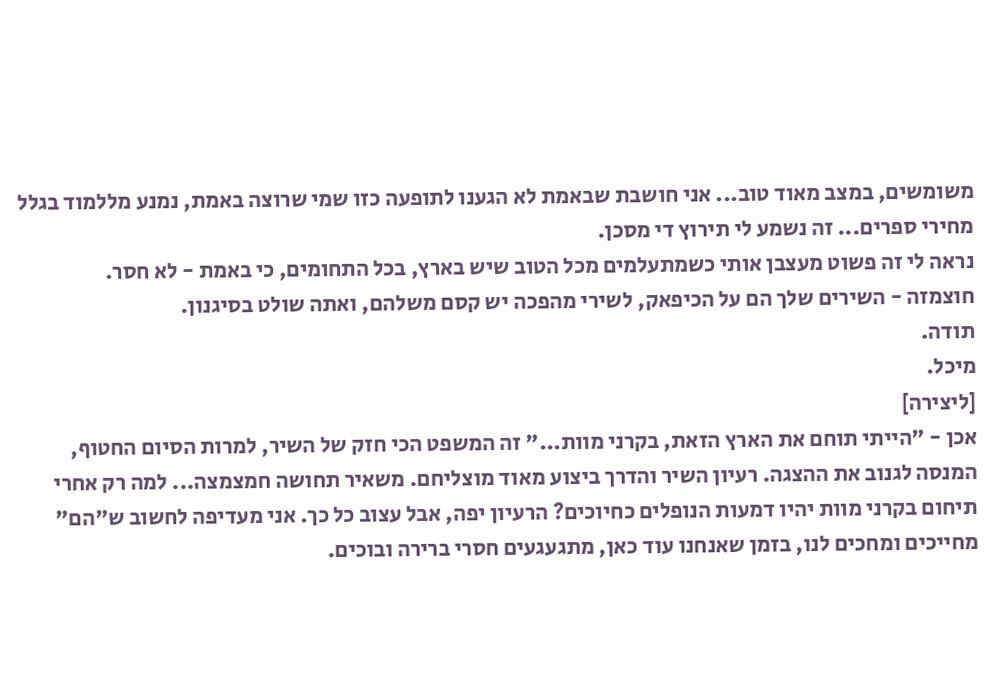משומשים, במצב מאוד טוב... אני חושבת שבאמת לא הגענו לתופעה כזו שמי שרוצה באמת, נמנע מללמוד בגלל מחירי ספרים... זה נשמע לי תירוץ די מסכן.
נראה לי זה פשוט מעצבן אותי כשמתעלמים מכל הטוב שיש בארץ, בכל התחומים, כי באמת - לא חסר.
חוצמזה - השירים שלך הם על הכיפאק, לשירי מהפכה יש קסם משלהם, ואתה שולט בסיגנון.
תודה.
מיכל.
[ליצירה]
אכן - "הייתי תוחם את הארץ הזאת, בקרני מוות..." זה המשפט הכי חזק של השיר, למרות הסיום החטוף, המנסה לגנוב את ההצגה. רעיון השיר והדרך ביצוע מאוד מוצליחם. משאיר תחושה חמצמצה... למה רק אחרי תיחום בקרני מוות יהיו דמעות הנופלים כחיוכים? הרעיון יפה, אבל עצוב כל כך. אני מעדיפה לחשוב ש"הם" מחייכים ומחכים לנו, בזמן שאנחנו עוד כאן, מתגעגעים חסרי ברירה ובוכים.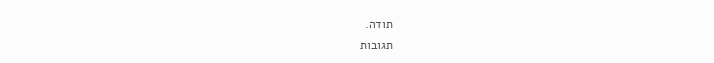תודה.
תגובות